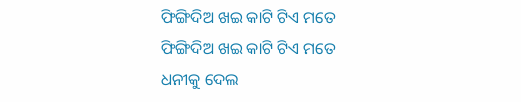ଫିଙ୍ଗିଦିଅ ଖଇ କାଟି ଟିଏ ମତେ
ଫିଙ୍ଗିଦିଅ ଖଇ କାଟି ଟିଏ ମତେ
ଧନୀକୁ ଦେଲ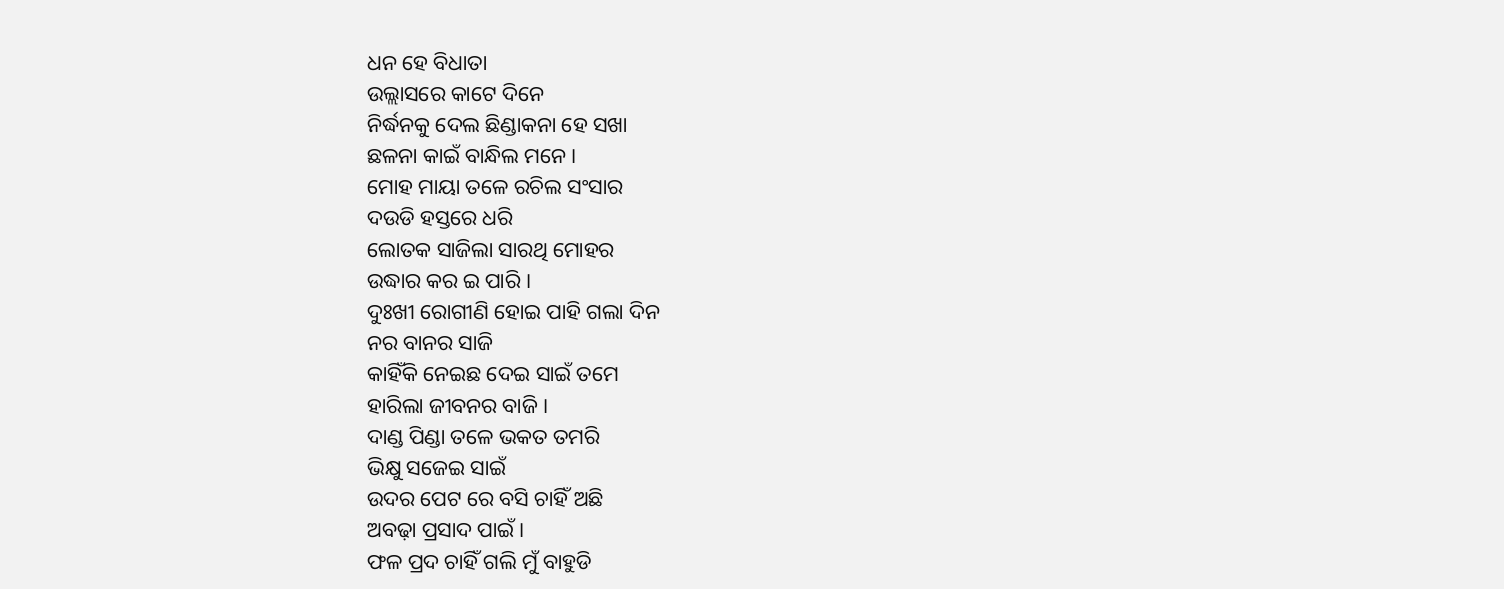ଧନ ହେ ବିଧାତା
ଉଲ୍ଲାସରେ କାଟେ ଦିନେ
ନିର୍ଦ୍ଧନକୁ ଦେଲ ଛିଣ୍ଡାକନା ହେ ସଖା
ଛଳନା କାଇଁ ବାନ୍ଧିଲ ମନେ ।
ମୋହ ମାୟା ତଳେ ରଚିଲ ସଂସାର
ଦଉଡି ହସ୍ତରେ ଧରି
ଲୋତକ ସାଜିଲା ସାରଥି ମୋହର
ଉଦ୍ଧାର କର ଇ ପାରି ।
ଦୁଃଖୀ ରୋଗୀଣି ହୋଇ ପାହି ଗଲା ଦିନ
ନର ବାନର ସାଜି
କାହିଁକି ନେଇଛ ଦେଇ ସାଇଁ ତମେ
ହାରିଲା ଜୀବନର ବାଜି ।
ଦାଣ୍ଡ ପିଣ୍ଡା ତଳେ ଭକତ ତମରି
ଭିକ୍ଷୁ ସଜେଇ ସାଇଁ
ଉଦର ପେଟ ରେ ବସି ଚାହିଁ ଅଛି
ଅବଢ଼ା ପ୍ରସାଦ ପାଇଁ ।
ଫଳ ପ୍ରଦ ଚାହିଁ ଗଲି ମୁଁ ବାହୁଡି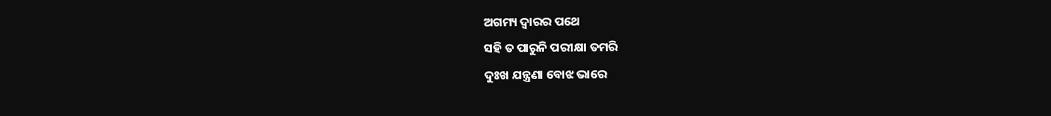ଅଗମ୍ୟ ଦ୍ଵାରର ପଥେ
ସହି ତ ପାରୁନି ପରୀକ୍ଷା ତମରି
ଦୁଃଖ ଯନ୍ତ୍ରଣା ବୋଝ ଭାରେ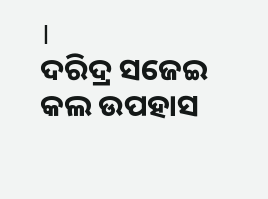।
ଦରିଦ୍ର ସଜେଇ କଲ ଉପହାସ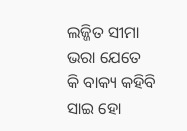ଲଜ୍ଜିତ ସୀମା ଭରା ଯେତେ
କି ବାକ୍ୟ କହିବି ସାଇ ହୋ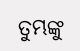ତୁମ୍ଭଙ୍କୁ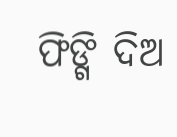ଫିଙ୍ଗି ଦିଅ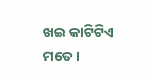ଖଇ କାଟିଟିଏ ମତେ ।